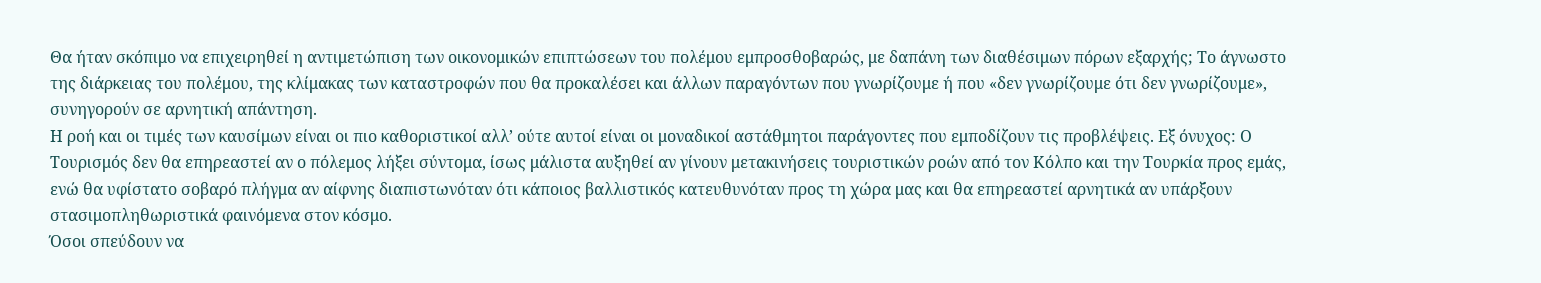Θα ήταν σκόπιμο να επιχειρηθεί η αντιμετώπιση των οικονομικών επιπτώσεων του πολέμου εμπροσθοβαρώς, με δαπάνη των διαθέσιμων πόρων εξαρχής; Το άγνωστο της διάρκειας του πολέμου, της κλίμακας των καταστροφών που θα προκαλέσει και άλλων παραγόντων που γνωρίζουμε ή που «δεν γνωρίζουμε ότι δεν γνωρίζουμε», συνηγορούν σε αρνητική απάντηση.
Η ροή και οι τιμές των καυσίμων είναι οι πιο καθοριστικοί αλλ’ ούτε αυτοί είναι οι μοναδικοί αστάθμητοι παράγοντες που εμποδίζουν τις προβλέψεις. Εξ όνυχος: Ο Τουρισμός δεν θα επηρεαστεί αν ο πόλεμος λήξει σύντομα, ίσως μάλιστα αυξηθεί αν γίνουν μετακινήσεις τουριστικών ροών από τον Κόλπο και την Τουρκία προς εμάς, ενώ θα υφίστατο σοβαρό πλήγμα αν αίφνης διαπιστωνόταν ότι κάποιος βαλλιστικός κατευθυνόταν προς τη χώρα μας και θα επηρεαστεί αρνητικά αν υπάρξουν στασιμοπληθωριστικά φαινόμενα στον κόσμο.
Όσοι σπεύδουν να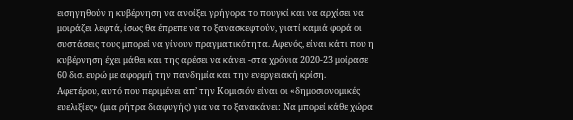εισηγηθούν η κυβέρνηση να ανοίξει γρήγορα το πουγκί και να αρχίσει να μοιράζει λεφτά, ίσως θα έπρεπε να το ξανασκεφτούν, γιατί καμιά φορά οι συστάσεις τους μπορεί να γίνουν πραγματικότητα. Αφενός, είναι κάτι που η κυβέρνηση έχει μάθει και της αρέσει να κάνει -στα χρόνια 2020-23 μοίρασε 60 δισ. ευρώ με αφορμή την πανδημία και την ενεργειακή κρίση.
Αφετέρου, αυτό που περιμένει απ’ την Κομισιόν είναι οι «δημοσιονομικές ευελιξίες» (μια ρήτρα διαφυγής) για να το ξανακάνει: Να μπορεί κάθε χώρα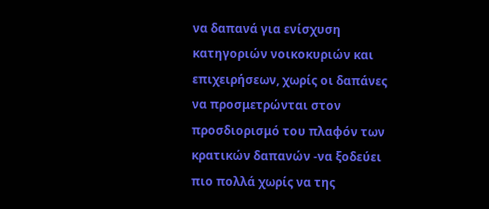να δαπανά για ενίσχυση κατηγοριών νοικοκυριών και επιχειρήσεων, χωρίς οι δαπάνες να προσμετρώνται στον προσδιορισμό του πλαφόν των κρατικών δαπανών -να ξοδεύει πιο πολλά χωρίς να της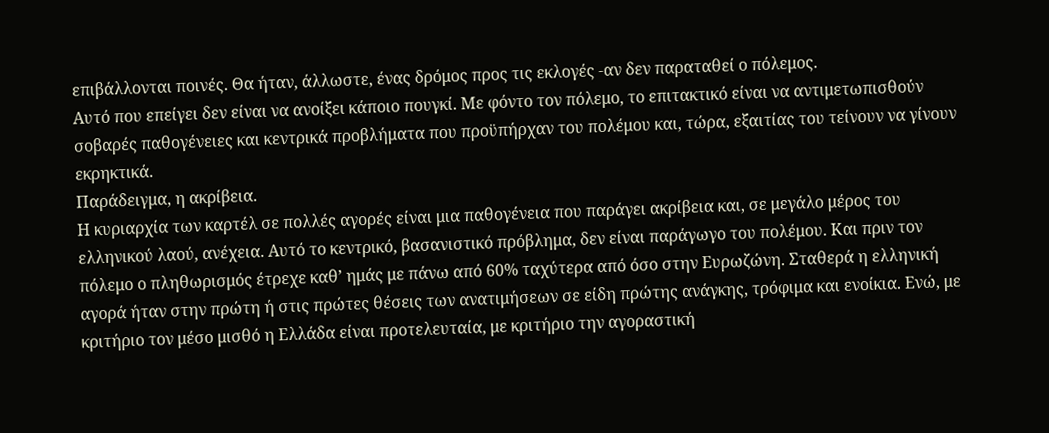επιβάλλονται ποινές. Θα ήταν, άλλωστε, ένας δρόμος προς τις εκλογές -αν δεν παραταθεί ο πόλεμος.
Αυτό που επείγει δεν είναι να ανοίξει κάποιο πουγκί. Με φόντο τον πόλεμο, το επιτακτικό είναι να αντιμετωπισθούν σοβαρές παθογένειες και κεντρικά προβλήματα που προϋπήρχαν του πολέμου και, τώρα, εξαιτίας του τείνουν να γίνουν εκρηκτικά.
Παράδειγμα, η ακρίβεια.
Η κυριαρχία των καρτέλ σε πολλές αγορές είναι μια παθογένεια που παράγει ακρίβεια και, σε μεγάλο μέρος του ελληνικού λαού, ανέχεια. Αυτό το κεντρικό, βασανιστικό πρόβλημα, δεν είναι παράγωγο του πολέμου. Και πριν τον πόλεμο ο πληθωρισμός έτρεχε καθ’ ημάς με πάνω από 60% ταχύτερα από όσο στην Ευρωζώνη. Σταθερά η ελληνική αγορά ήταν στην πρώτη ή στις πρώτες θέσεις των ανατιμήσεων σε είδη πρώτης ανάγκης, τρόφιμα και ενοίκια. Ενώ, με κριτήριο τον μέσο μισθό η Ελλάδα είναι προτελευταία, με κριτήριο την αγοραστική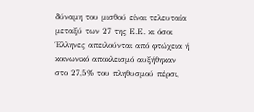δύναμη του μισθού είναι τελευταία μεταξύ των 27 της Ε.Ε. κι όσοι Έλληνες απειλούνται από φτώχεια ή κοινωνικό αποκλεισμό αυξήθηκαν στο 27,5% του πληθυσμού πέρσι,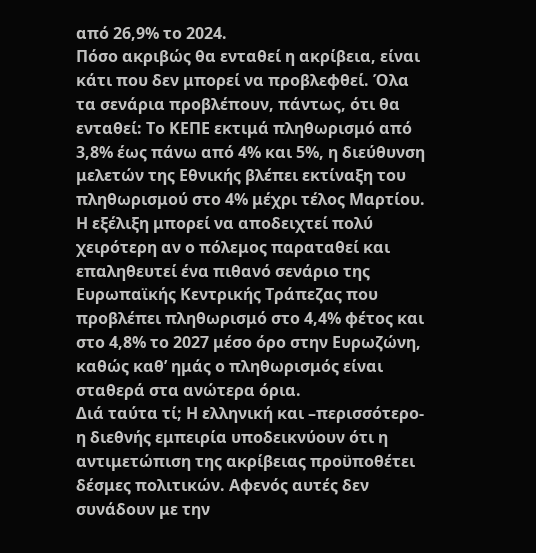από 26,9% το 2024.
Πόσο ακριβώς θα ενταθεί η ακρίβεια, είναι κάτι που δεν μπορεί να προβλεφθεί. Όλα τα σενάρια προβλέπουν, πάντως, ότι θα ενταθεί: Το ΚΕΠΕ εκτιμά πληθωρισμό από 3,8% έως πάνω από 4% και 5%, η διεύθυνση μελετών της Εθνικής βλέπει εκτίναξη του πληθωρισμού στο 4% μέχρι τέλος Μαρτίου. Η εξέλιξη μπορεί να αποδειχτεί πολύ χειρότερη αν ο πόλεμος παραταθεί και επαληθευτεί ένα πιθανό σενάριο της Ευρωπαϊκής Κεντρικής Τράπεζας που προβλέπει πληθωρισμό στο 4,4% φέτος και στο 4,8% το 2027 μέσο όρο στην Ευρωζώνη, καθώς καθ’ ημάς ο πληθωρισμός είναι σταθερά στα ανώτερα όρια.
Διά ταύτα τί; Η ελληνική και –περισσότερο- η διεθνής εμπειρία υποδεικνύουν ότι η αντιμετώπιση της ακρίβειας προϋποθέτει δέσμες πολιτικών. Αφενός αυτές δεν συνάδουν με την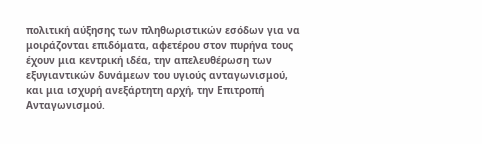πολιτική αύξησης των πληθωριστικών εσόδων για να μοιράζονται επιδόματα, αφετέρου στον πυρήνα τους έχουν μια κεντρική ιδέα, την απελευθέρωση των εξυγιαντικών δυνάμεων του υγιούς ανταγωνισμού, και μια ισχυρή ανεξάρτητη αρχή, την Επιτροπή Ανταγωνισμού.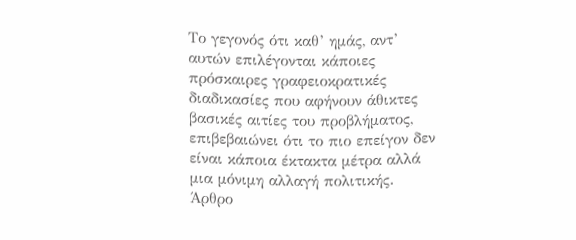Το γεγονός ότι καθ’ ημάς, αντ’ αυτών επιλέγονται κάποιες πρόσκαιρες γραφειοκρατικές διαδικασίες που αφήνουν άθικτες βασικές αιτίες του προβλήματος, επιβεβαιώνει ότι το πιο επείγον δεν είναι κάποια έκτακτα μέτρα αλλά μια μόνιμη αλλαγή πολιτικής.
Άρθρο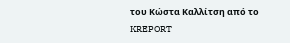του Κώστα Καλλίτση από το KREPORT